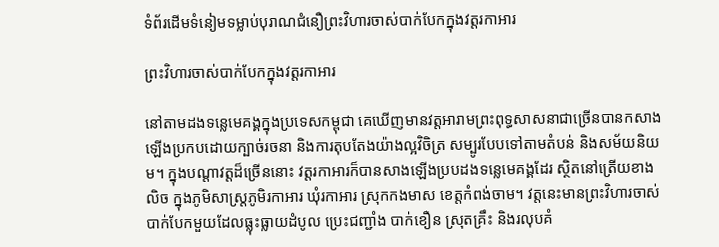ទំព័រដើមទំនៀមទម្លាប់បុរាណជំនឿព្រះវិហារចាស់បាក់បែកក្នុងវត្តរកាអារ

ព្រះវិហារចាស់បាក់បែកក្នុងវត្តរកាអារ

នៅតាមដងទន្លេមេគង្គក្នុងប្រទេសកម្ពុជា គេឃើញមានវត្តអារាមព្រះពុទ្ធសាសនាជាច្រើនបានកសាងឡើងប្រកបដោយក្បាច់រចនា និងការតុបតែងយ៉ាងល្អវិចិត្រ សម្បូរបែបទៅតាមតំបន់ និងសម័យនិយម។ ក្នុងបណ្តាវត្តដ៏ច្រើននោះ វត្តរកាអារក៏បានសាងឡើងប្របដងទន្លេមេគង្គដែរ ស្ថិតនៅត្រើយខាងលិច ក្នុងភូមិសាស្រ្តភូមិរកាអារ ឃុំរកាអារ ស្រុកកងមាស ខេត្តកំពង់ចាម។ វត្តនេះមានព្រះវិហារចាស់បាក់បែកមួយដែលធ្លុះធ្លាយដំបូល ប្រេះជញ្ជាំង បាក់ខឿន ស្រុតគ្រឹះ និងរលុបគំ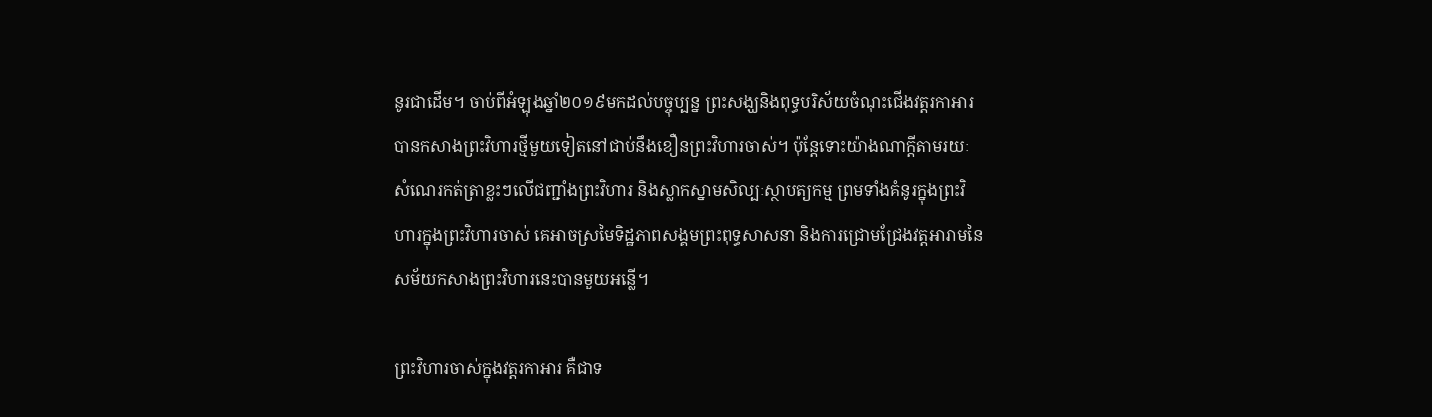នូរជាដើម។ ចាប់ពីអំឡុងឆ្នាំ២០១៩មកដល់បច្ចុប្បន្ន ព្រះសង្ឃនិងពុទ្ធបរិស័យចំណុះជើងវត្តរកាអារ បានកសាងព្រះវិហារថ្មីមួយទៀតនៅជាប់នឹងខឿនព្រះវិហារចាស់។ ប៉ុន្តែទោះយ៉ាងណាក្តីតាមរយៈសំណេរកត់ត្រាខ្លះៗលើជញ្ជាំងព្រះវិហារ និងស្លាកស្នាមសិល្បៈស្ថាបត្យកម្ម ព្រមទាំងគំនូរក្នុងព្រះវិហារក្នុងព្រះវិហារចាស់ គេអាចស្រមៃទិដ្ឋភាពសង្គមព្រះពុទ្ធសាសនា និងការជ្រោមជ្រែងវត្តអារាមនៃសម័យកសាងព្រះវិហារនេះបានមួយអន្លើ។

ព្រះវិហារចាស់ក្នុងវត្តរកាអារ គឺជាទ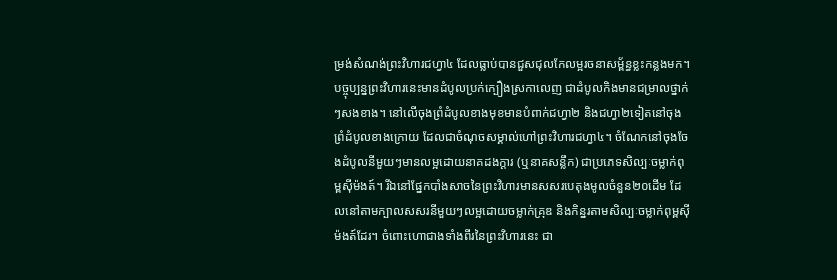ម្រង់សំណង់ព្រះវិហារជហ្វា៤ ដែលធ្លាប់បានជួសជុលកែលម្អរចនាសម្ព័ន្ធខ្លះកន្លងមក។ បច្ចុប្បន្នព្រះវិហារនេះមានដំបូលប្រក់ក្បឿងស្រកាលេញ ជាដំបូលកិងមានជម្រាលថ្នាក់ៗសងខាង។ នៅលើចុងព្រំដំបូលខាងមុខមានបំពាក់ជហ្វា២ និងជហ្វា២ទៀតនៅចុងព្រំដំបូលខាងក្រោយ ដែលជាចំណុចសម្គាល់ហៅព្រះវិហារជហ្វា៤។ ចំណែកនៅចុងចែងដំបូលនីមួយៗមានលម្អដោយនាគដងក្តារ (ឬនាគសន្លឹក) ជាប្រភេទសិល្បៈចម្លាក់ពុម្ពស៊ីម៉ងត៍។ រីឯនៅផ្នែកបាំងសាចនៃព្រះវិហារមានសសរបេតុងមូលចំនួន២០ដើម ដែលនៅតាមក្បាលសសរនីមួយៗលម្អដោយចម្លាក់គ្រុឌ និងកិន្នរតាមសិល្បៈចម្លាក់ពុម្ពស៊ីម៉ងត៍ដែរ។ ចំពោះហោជាងទាំងពីរនៃព្រះវិហារនេះ ជា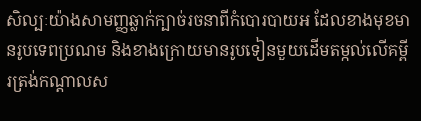សិល្បៈយ៉ាងសាមញ្ញឆ្លាក់ក្បាច់រចនាពីកំបោរបាយអ ដែលខាងមុខមានរូបទេពប្រណម និងខាងក្រោយមានរូបទៀនមួយដើមតម្កល់លើគម្ពីរត្រង់កណ្តាលស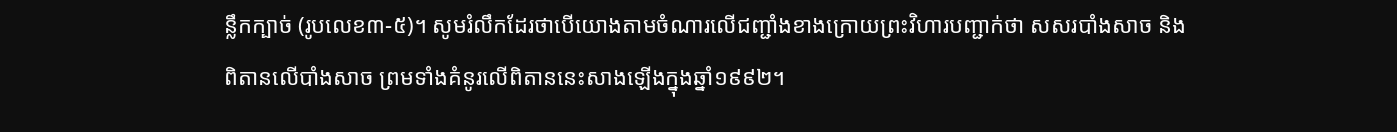ន្លឹកក្បាច់ (រូបលេខ៣-៥)។ សូមរំលឹកដែរថាបើយោងតាមចំណារលើជញ្ជាំងខាងក្រោយព្រះវិហារបញ្ជាក់ថា សសរបាំងសាច និងពិតានលើបាំងសាច ព្រមទាំងគំនូរលើពិតាននេះសាងឡើងក្នុងឆ្នាំ១៩៩២។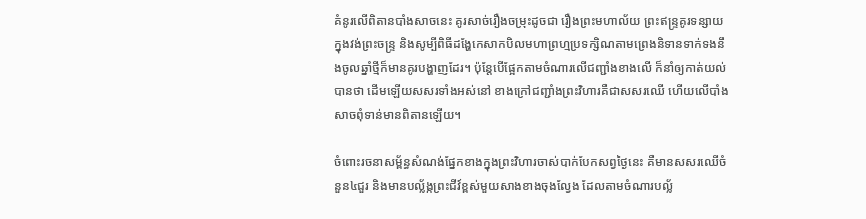គំនូរលើពិតានបាំងសាចនេះ គូរសាច់រឿងចម្រុះដូចជា រឿងព្រះមហាល័យ ព្រះឥន្រ្ទគូរទន្សាយក្នុងវង់ព្រះចន្រ្ទ និងសូម្បីពិធីដង្ហែកេសាកបិលមហាព្រហ្មប្រទក្សិណតាមព្រេងនិទានទាក់ទងនឹងចូលឆ្នាំថ្មីក៏មានគូរបង្ហាញដែរ។ ប៉ុន្តែបើផ្អែកតាមចំណារលើជញ្ជាំងខាងលើ ក៏នាំឲ្យកាត់យល់បានថា ដើមឡើយសសរទាំងអស់នៅ ខាងក្រៅជញ្ជាំងព្រះវិហារគឺជាសសរឈើ ហើយលើបាំងសាចពុំទាន់មានពិតានឡើយ។

ចំពោះរចនាសម្ព័ន្ធសំណង់ផ្នែកខាងក្នុងព្រះវិហារចាស់បាក់បែកសព្វថ្ងៃនេះ គឺមានសសរឈើចំនួន៤ជួរ និងមានបល្ល័ង្កព្រះជីវ៍ខ្ពស់មួយសាងខាងចុងល្វែង ដែលតាមចំណារបល្ល័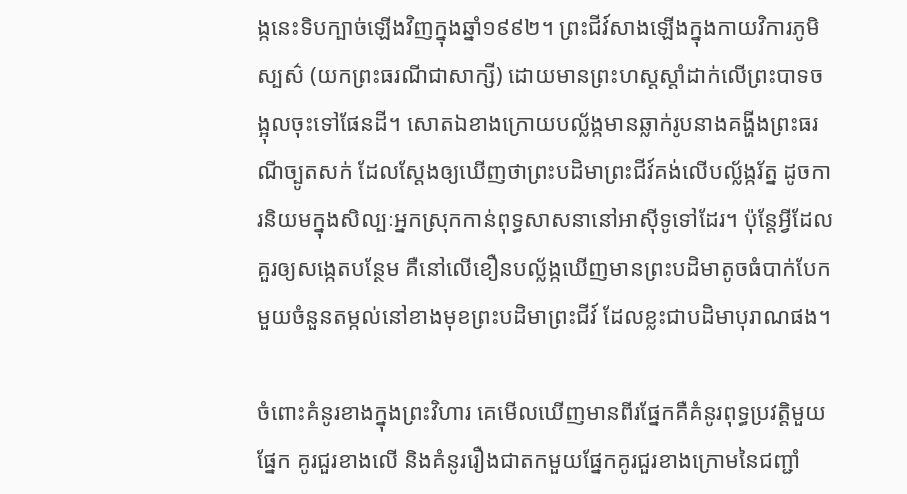ង្កនេះទិបក្បាច់ឡើងវិញក្នុងឆ្នាំ១៩៩២។ ព្រះជីវ៍សាងឡើងក្នុងកាយវិការភូមិស្បស៌ (យកព្រះធរណីជាសាក្សី) ដោយមានព្រះហស្តស្តាំដាក់លើព្រះបាទចង្អុលចុះទៅផែនដី។ សោតឯខាងក្រោយបល្ល័ង្កមានឆ្លាក់រូបនាងគង្ហីងព្រះធរណីច្បូតសក់ ដែលស្តែងឲ្យឃើញថាព្រះបដិមាព្រះជីវ៍គង់លើបល្ល័ង្ករ័ត្ន ដូចការនិយមក្នុងសិល្បៈអ្នកស្រុកកាន់ពុទ្ធសាសនានៅអាស៊ីទូទៅដែរ។ ប៉ុន្តែអ្វីដែលគួរឲ្យសង្កេតបន្ថែម គឺនៅលើខឿនបល្ល័ង្កឃើញមានព្រះបដិមាតូចធំបាក់បែកមួយចំនួនតម្កល់នៅខាងមុខព្រះបដិមាព្រះជីវ៍ ដែលខ្លះជាបដិមាបុរាណផង។

ចំពោះគំនូរខាងក្នុងព្រះវិហារ គេមើលឃើញមានពីរផ្នែកគឺគំនូរពុទ្ធប្រវត្តិមួយផ្នែក គូរជួរខាងលើ និងគំនូររឿងជាតកមួយផ្នែកគូរជួរខាងក្រោមនៃជញ្ជាំ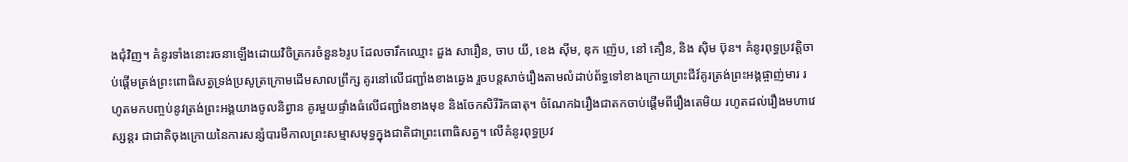ងជុំវិញ។ គំនូរទាំងនោះរចនាឡើងដោយវិចិត្រករចំនួន៦រូប ដែលចារឹកឈ្មោះ ដួង សារឿន, ចាប យី, ខេង ស៊ីម, ឌុក ញ៉េប, នៅ គឿន, និង ស៊ិម ប៊ុន។ គំនូរពុទ្ធប្រវត្តិចាប់ផ្តើមត្រង់ព្រះពោធិសត្វទ្រង់ប្រសូត្រក្រោមដើមសាលព្រឹក្ស គូរនៅលើជញ្ជាំងខាងឆ្វេង រួចបន្តសាច់រឿងតាមលំដាប់ព័ទ្ធទៅខាងក្រោយព្រះជីវ៍គូរត្រង់ព្រះអង្គផ្ចាញ់មារ រហូតមកបញ្ចប់នូវត្រង់ព្រះអង្គយាងចូលនិព្វាន គូរមួយផ្ទាំងធំលើជញ្ជាំងខាងមុខ និងចែកសិរីរិកធាតុ។ ចំណែកឯរឿងជាតកចាប់ផ្តើមពីរឿងតេមិយ រហូតដល់រឿងមហាវេស្សន្តរ ជាជាតិចុងក្រោយនៃការសន្សំបារមីកាលព្រះសម្មាសមុទ្ធក្នុងជាតិជាព្រះពោធិសត្វ។ លើគំនូរពុទ្ធប្រវ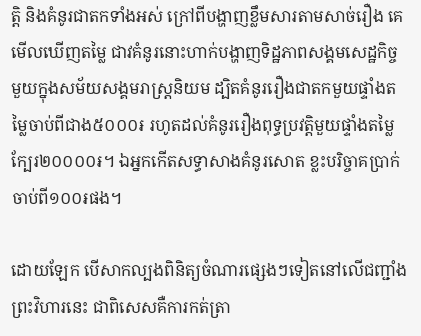ត្តិ និងគំនូរជាតកទាំងអស់ ក្រៅពីបង្ហាញខ្លឹមសារតាមសាច់រឿង គេមើលឃើញតម្លៃ ជាវគំនូរនោះហាក់បង្ហាញទិដ្ឋភាពសង្គមសេដ្ឋកិច្ចមួយក្នុងសម័យសង្គមរាស្រ្តនិយម ដ្បិតគំនូររឿងជាតកមួយផ្ទាំងតម្លៃចាប់ពីជាង៥០០០៛ រហូតដល់គំនូររឿងពុទ្ធប្រវត្តិមួយផ្ទាំងតម្លៃក្បែរ២០០០០៛។ ឯអ្នកកើតសទ្ធាសាងគំនូរសោត ខ្លះបរិច្ចាគប្រាក់ចាប់ពី១០០៛ផង។

ដោយឡែក បើសាកល្បងពិនិត្យចំណារផ្សេងៗទៀតនៅលើជញ្ជាំងព្រះវិហារនេះ ជាពិសេសគឺការកត់ត្រា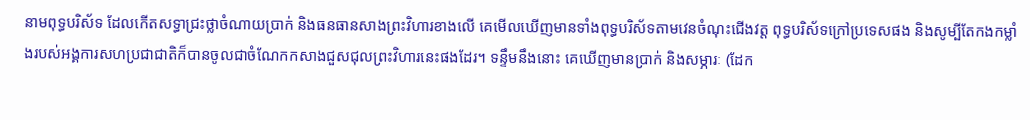នាមពុទ្ធបរិស័ទ ដែលកើតសទ្ធាជ្រះថ្លាចំណាយប្រាក់ និងធនធានសាងព្រះវិហារខាងលើ គេមើលឃើញមានទាំងពុទ្ធបរិស័ទតាមវេនចំណុះជើងវត្ត ពុទ្ធបរិស័ទក្រៅប្រទេសផង និងសូម្បីតែកងកម្លាំងរបស់អង្គការសហប្រជាជាតិក៏បានចូលជាចំណែកកសាងជួសជុលព្រះវិហារនេះផងដែរ។ ទន្ទឹមនឹងនោះ គេឃើញមានប្រាក់ និងសម្ភារៈ (ដែក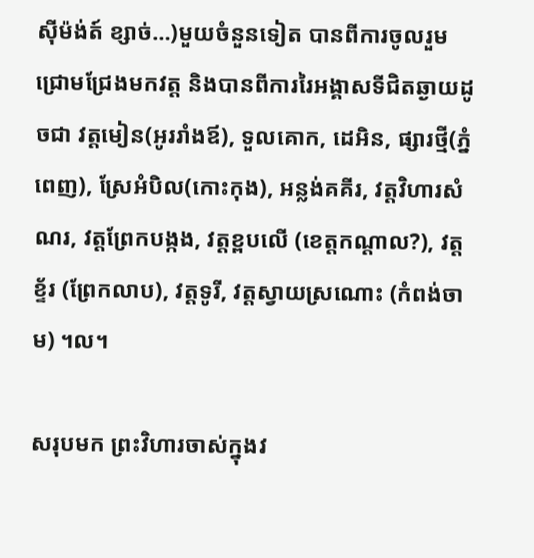ស៊ីម៉ង់ត៍ ខ្សាច់…)មួយចំនួនទៀត បានពីការចូលរួមជ្រោមជ្រែងមកវត្ត និងបានពីការរៃអង្គាសទីជិតឆ្ងាយដូចជា វត្តមៀន(អូររាំងឪ), ទួលគោក, ដេអិន, ផ្សារថ្មី(ភ្នំពេញ), ស្រែអំបិល(កោះកុង), អន្លង់គគីរ, វត្តវិហារសំណរ, វត្តព្រែកបង្កង, វត្តខ្ពបលើ (ខេត្តកណ្តាល?), វត្តខ្ទ័រ (ព្រែកលាប), វត្តទូរី, វត្តស្វាយស្រណោះ (កំពង់ចាម) ។ល។

សរុបមក ព្រះវិហារចាស់ក្នុងវ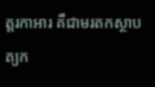ត្តរកាអារ គឺជាមរតកស្ថាបត្យក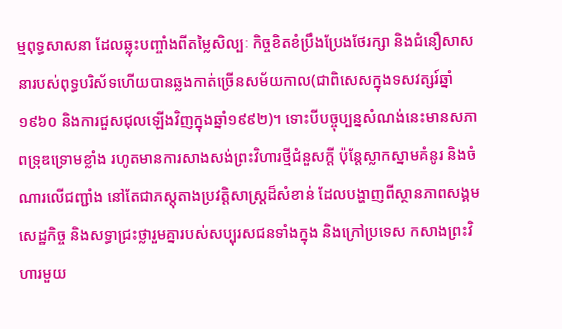ម្មពុទ្ធសាសនា ដែលឆ្លុះបញ្ចាំងពីតម្លៃសិល្បៈ កិច្ចខិតខំប្រឹងប្រែងថែរក្សា និងជំនឿសាសនារបស់ពុទ្ធបរិស័ទហើយបានឆ្លងកាត់ច្រើនសម័យកាល(ជាពិសេសក្នុងទសវត្សរ៍ឆ្នាំ១៩៦០ និងការជួសជុលឡើងវិញក្នុងឆ្នាំ១៩៩២)។ ទោះបីបច្ចុប្បន្នសំណង់នេះមានសភាពទ្រុឌទ្រោមខ្លាំង រហូតមានការសាងសង់ព្រះវិហារថ្មីជំនួសក្តី ប៉ុន្តែស្លាកស្នាមគំនូរ និងចំណារលើជញ្ជាំង នៅតែជាភស្តុតាងប្រវត្តិសាស្ត្រដ៏សំខាន់ ដែលបង្ហាញពីស្ថានភាពសង្គម សេដ្ឋកិច្ច និងសទ្ធាជ្រះថ្លារួមគ្នារបស់សប្បុរសជនទាំងក្នុង និងក្រៅប្រទេស កសាងព្រះវិហារមួយ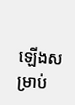ឡើងសម្រាប់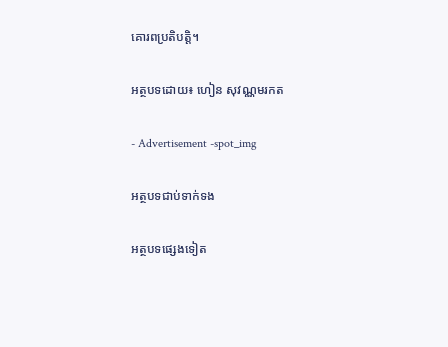គោរពប្រតិបត្តិ។

អត្ថបទដោយ៖ ហៀន សុវណ្ណមរកត

- Advertisement -spot_img

អត្ថបទជាប់ទាក់ទង

អត្ថបទផ្សេងទៀត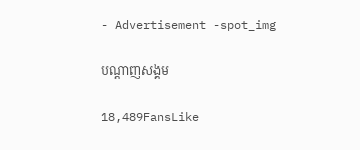- Advertisement -spot_img

បណ្ដាញសង្គម

18,489FansLike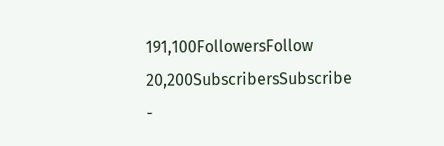191,100FollowersFollow
20,200SubscribersSubscribe
-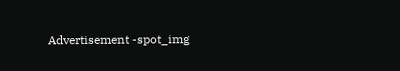Advertisement -spot_img